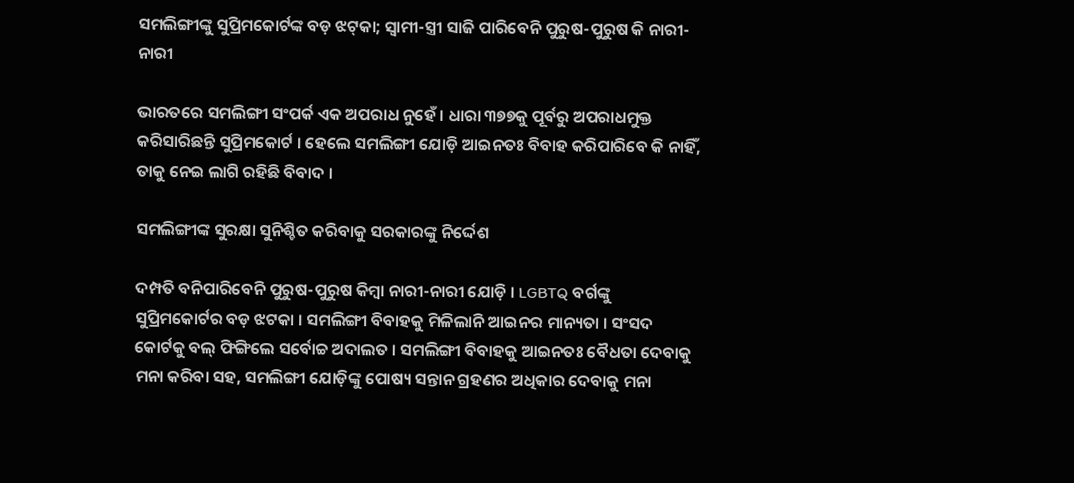ସମଲିଙ୍ଗୀଙ୍କୁ ସୁପ୍ରିମକୋର୍ଟଙ୍କ ବଡ଼ ଝଟ୍‌କା; ସ୍ୱାମୀ-ସ୍ତ୍ରୀ ସାଜି ପାରିବେନି ପୁରୁଷ-ପୁରୁଷ କି ନାରୀ-ନାରୀ

ଭାରତରେ ସମଲିଙ୍ଗୀ ସଂପର୍କ ଏକ ଅପରାଧ ନୁହେଁ । ଧାରା ୩୭୭କୁ ପୂର୍ବରୁ ଅପରାଧମୁକ୍ତ କରିସାରିଛନ୍ତି ସୁପ୍ରିମକୋର୍ଟ । ହେଲେ ସମଲିଙ୍ଗୀ ଯୋଡ଼ି ଆଇନତଃ ବିବାହ କରିପାରିବେ କି ନାହିଁ, ତାକୁ ନେଇ ଲାଗି ରହିଛି ବିବାଦ ।

ସମଲିଙ୍ଗୀଙ୍କ ସୁରକ୍ଷା ସୁନିଶ୍ଚିତ କରିବାକୁ ସରକାରଙ୍କୁ ନିର୍ଦ୍ଦେଶ

ଦମ୍ପତି ବନିପାରିବେନି ପୁରୁଷ-ପୁରୁଷ କିମ୍ବା ନାରୀ-ନାରୀ ଯୋଡ଼ି । LGBTQ ବର୍ଗଙ୍କୁ ସୁପ୍ରିମକୋର୍ଟର ବଡ଼ ଝଟକା । ସମଲିଙ୍ଗୀ ବିବାହକୁ ମିଳିଲାନି ଆଇନର ମାନ୍ୟତା । ସଂସଦ କୋର୍ଟକୁ ବଲ୍ ଫିଙ୍ଗିଲେ ସର୍ବୋଚ୍ଚ ଅଦାଲତ । ସମଲିଙ୍ଗୀ ବିବାହକୁ ଆଇନତଃ ବୈଧତା ଦେବାକୁ ମନା କରିବା ସହ, ସମଲିଙ୍ଗୀ ଯୋଡ଼ିଙ୍କୁ ପୋଷ୍ୟ ସନ୍ତାନ ଗ୍ରହଣର ଅଧିକାର ଦେବାକୁ ମନା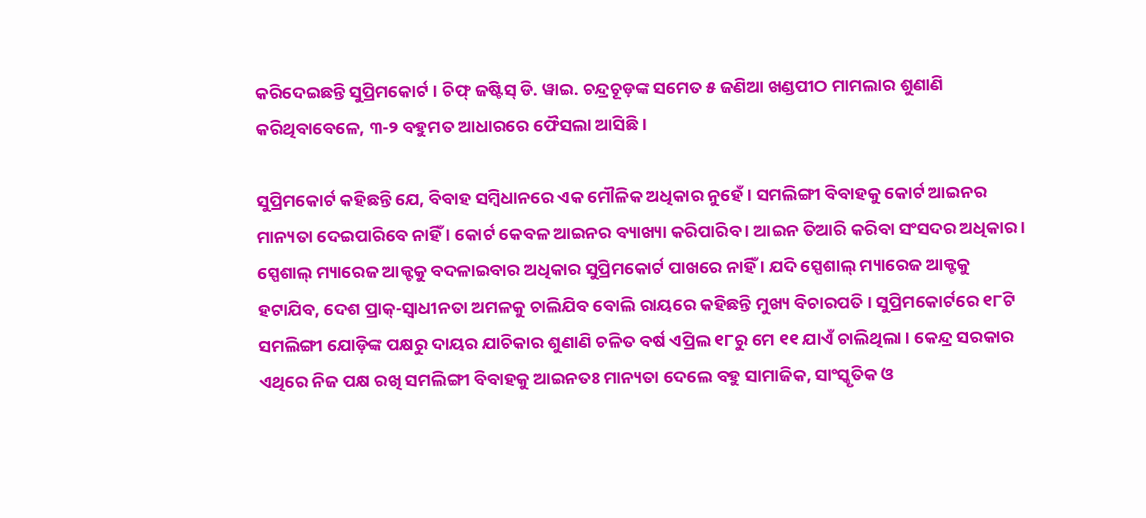କରିଦେଇଛନ୍ତି ସୁପ୍ରିମକୋର୍ଟ । ଚିଫ୍ ଜଷ୍ଟିସ୍ ଡି. ୱାଇ. ଚନ୍ଦ୍ରଚୂଡ଼ଙ୍କ ସମେତ ୫ ଜଣିଆ ଖଣ୍ଡପୀଠ ମାମଲାର ଶୁଣାଣି କରିଥିବାବେଳେ, ୩-୨ ବହୁମତ ଆଧାରରେ ଫୈସଲା ଆସିଛି ।

ସୁପ୍ରିମକୋର୍ଟ କହିଛନ୍ତି ଯେ, ବିବାହ ସମ୍ବିଧାନରେ ଏକ ମୌଳିକ ଅଧିକାର ନୁହେଁ। ସମଲିଙ୍ଗୀ ବିବାହକୁ କୋର୍ଟ ଆଇନର ମାନ୍ୟତା ଦେଇପାରିବେ ନାହିଁ । କୋର୍ଟ କେବଳ ଆଇନର ବ୍ୟାଖ୍ୟା କରିପାରିବ । ଆଇନ ତିଆରି କରିବା ସଂସଦର ଅଧିକାର । ସ୍ପେଶାଲ୍ ମ୍ୟାରେଜ ଆକ୍ଟକୁ ବଦଳାଇବାର ଅଧିକାର ସୁପ୍ରିମକୋର୍ଟ ପାଖରେ ନାହିଁ । ଯଦି ସ୍ପେଶାଲ୍ ମ୍ୟାରେଜ ଆକ୍ଟକୁ ହଟାଯିବ, ଦେଶ ପ୍ରାକ୍-ସ୍ୱାଧୀନତା ଅମଳକୁ ଚାଲିଯିବ ବୋଲି ରାୟରେ କହିଛନ୍ତି ମୁଖ୍ୟ ବିଚାରପତି । ସୁପ୍ରିମକୋର୍ଟରେ ୧୮ଟି ସମଲିଙ୍ଗୀ ଯୋଡ଼ିଙ୍କ ପକ୍ଷରୁ ଦାୟର ଯାଚିକାର ଶୁଣାଣି ଚଳିତ ବର୍ଷ ଏପ୍ରିଲ ୧୮ରୁ ମେ ୧୧ ଯାଏଁ ଚାଲିଥିଲା । କେନ୍ଦ୍ର ସରକାର ଏଥିରେ ନିଜ ପକ୍ଷ ରଖି ସମଲିଙ୍ଗୀ ବିବାହକୁ ଆଇନତଃ ମାନ୍ୟତା ଦେଲେ ବହୁ ସାମାଜିକ, ସାଂସ୍କୃତିକ ଓ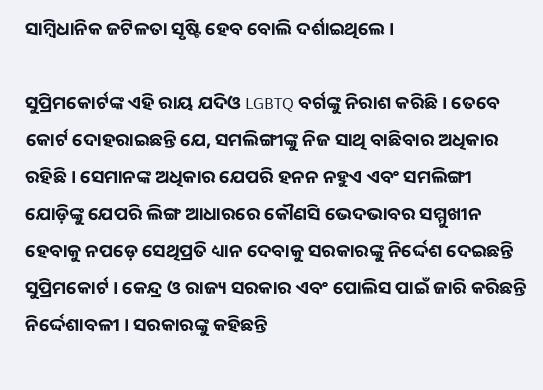ସାମ୍ବିଧାନିକ ଜଟିଳତା ସୃଷ୍ଟି ହେବ ବୋଲି ଦର୍ଶାଇଥିଲେ ।

ସୁପ୍ରିମକୋର୍ଟଙ୍କ ଏହି ରାୟ ଯଦିଓ LGBTQ ବର୍ଗଙ୍କୁ ନିରାଶ କରିଛି । ତେବେ କୋର୍ଟ ଦୋହରାଇଛନ୍ତି ଯେ, ସମଲିଙ୍ଗୀଙ୍କୁ ନିଜ ସାଥି ବାଛିବାର ଅଧିକାର ରହିଛି । ସେମାନଙ୍କ ଅଧିକାର ଯେପରି ହନନ ନହୁଏ ଏବଂ ସମଲିଙ୍ଗୀ ଯୋଡ଼ିଙ୍କୁ ଯେପରି ଲିଙ୍ଗ ଆଧାରରେ କୌଣସି ଭେଦଭାବର ସମ୍ମୁଖୀନ ହେବାକୁ ନପଡ଼େ ସେଥିପ୍ରତି ଧ୍ୟାନ ଦେବାକୁ ସରକାରଙ୍କୁ ନିର୍ଦ୍ଦେଶ ଦେଇଛନ୍ତି ସୁପ୍ରିମକୋର୍ଟ । କେନ୍ଦ୍ର ଓ ରାଜ୍ୟ ସରକାର ଏବଂ ପୋଲିସ ପାଇଁ ଜାରି କରିଛନ୍ତି ନିର୍ଦ୍ଦେଶାବଳୀ । ସରକାରଙ୍କୁ କହିଛନ୍ତି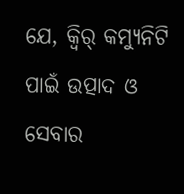ଯେ, କ୍ୱିର୍ କମ୍ୟୁନିଟି ପାଇଁ ଉତ୍ପାଦ ଓ ସେବାର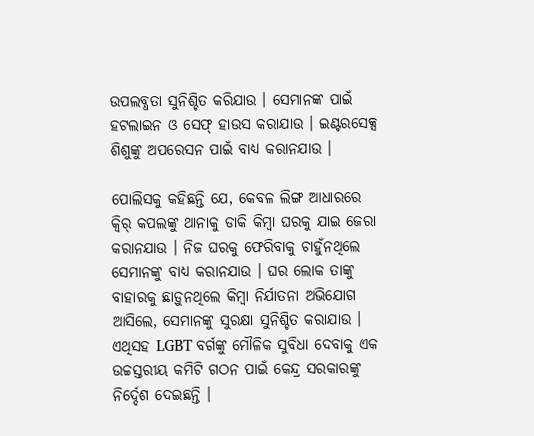ଉପଲବ୍ଧତା ସୁନିଶ୍ଚିତ କରିଯାଉ । ସେମାନଙ୍କ ପାଇଁ ହଟଲାଇନ ଓ ସେଫ୍ ହାଉସ କରାଯାଉ । ଇଣ୍ଟରସେକ୍ସ ଶିଶୁଙ୍କୁ ଅପରେସନ ପାଇଁ ବାଧ୍ୟ କରାନଯାଉ ।

ପୋଲିସକୁ କହିଛନ୍ତି ଯେ, କେବଳ ଲିଙ୍ଗ ଆଧାରରେ କ୍ୱିର୍ କପଲଙ୍କୁ ଥାନାକୁ ଡାକି କିମ୍ବା ଘରକୁ ଯାଇ ଜେରା କରାନଯାଉ । ନିଜ ଘରକୁ ଫେରିବାକୁ ଚାହୁଁନଥିଲେ ସେମାନଙ୍କୁ ବାଧ୍ୟ କରାନଯାଉ । ଘର ଲୋକ ତାଙ୍କୁ ବାହାରକୁ ଛାଡ଼ୁନଥିଲେ କିମ୍ବା ନିର୍ଯାତନା ଅଭିଯୋଗ ଆସିଲେ, ସେମାନଙ୍କୁ ସୁରକ୍ଷା ସୁନିଶ୍ଚିତ କରାଯାଉ । ଏଥିସହ LGBT ବର୍ଗଙ୍କୁ ମୌଳିକ ସୁବିଧା ଦେବାକୁ ଏକ ଉଚ୍ଚସ୍ତରୀୟ କମିଟି ଗଠନ ପାଇଁ କେନ୍ଦ୍ର ସରକାରଙ୍କୁ ନିର୍ଦ୍ଦେଶ ଦେଇଛନ୍ତି ।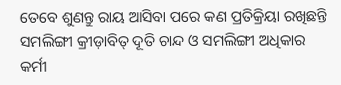ତେବେ ଶୁଣନ୍ତୁ ରାୟ ଆସିବା ପରେ କଣ ପ୍ରତିକ୍ରିୟା ରଖିଛନ୍ତି ସମଲିଙ୍ଗୀ କ୍ରୀଡ଼ାବିତ୍ ଦୂତି ଚାନ୍ଦ ଓ ସମଲିଙ୍ଗୀ ଅଧିକାର କର୍ମୀ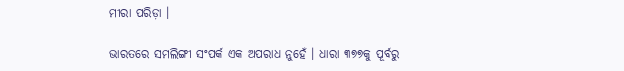ମୀରା ପରିଡ଼ା ।

ଭାରତରେ ସମଲିଙ୍ଗୀ ସଂପର୍କ ଏକ ଅପରାଧ ନୁହେଁ । ଧାରା ୩୭୭କୁ ପୂର୍ବରୁ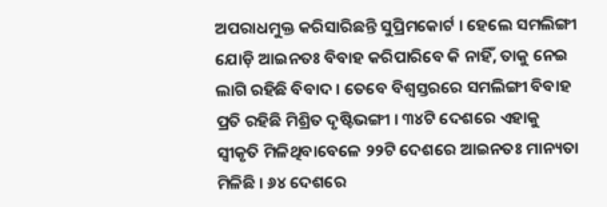ଅପରାଧମୁକ୍ତ କରିସାରିଛନ୍ତି ସୁପ୍ରିମକୋର୍ଟ । ହେଲେ ସମଲିଙ୍ଗୀ ଯୋଡ଼ି ଆଇନତଃ ବିବାହ କରିପାରିବେ କି ନାହିଁ, ତାକୁ ନେଇ ଲାଗି ରହିଛି ବିବାଦ । ତେବେ ବିଶ୍ୱସ୍ତରରେ ସମଲିଙ୍ଗୀ ବିବାହ ପ୍ରତି ରହିଛି ମିଶ୍ରିତ ଦୃଷ୍ଟିଭଙ୍ଗୀ । ୩୪ଟି ଦେଶରେ ଏହାକୁ ସ୍ୱୀକୃତି ମିଳିଥିବାବେଳେ ୨୨ଟି ଦେଶରେ ଆଇନତଃ ମାନ୍ୟତା ମିଳିଛି । ୬୪ ଦେଶରେ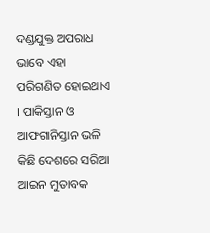ଦଣ୍ଡଯୁକ୍ତ ଅପରାଧ ଭାବେ ଏହା ପରିଗଣିତ ହୋଇଥାଏ । ପାକିସ୍ତାନ ଓ ଆଫଗାନିସ୍ତାନ ଭଳି କିଛି ଦେଶରେ ସରିଆ ଆଇନ ମୁତାବକ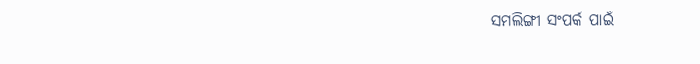ସମଲିଙ୍ଗୀ ସଂପର୍କ ପାଇଁ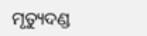ମୃତ୍ୟୁଦଣ୍ଡ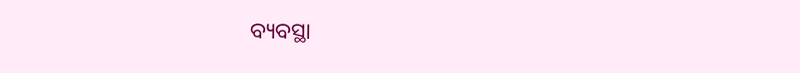ବ୍ୟବସ୍ଥା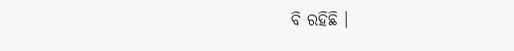ବି ରହିଛି ।